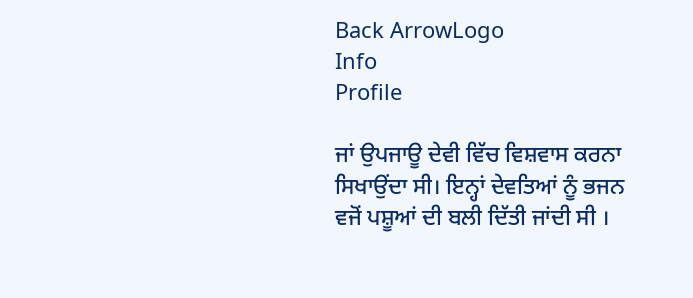Back ArrowLogo
Info
Profile

ਜਾਂ ਉਪਜਾਊ ਦੇਵੀ ਵਿੱਚ ਵਿਸ਼ਵਾਸ ਕਰਨਾ ਸਿਖਾਉਂਦਾ ਸੀ। ਇਨ੍ਹਾਂ ਦੇਵਤਿਆਂ ਨੂੰ ਭਜਨ ਵਜੋਂ ਪਸ਼ੂਆਂ ਦੀ ਬਲੀ ਦਿੱਤੀ ਜਾਂਦੀ ਸੀ ।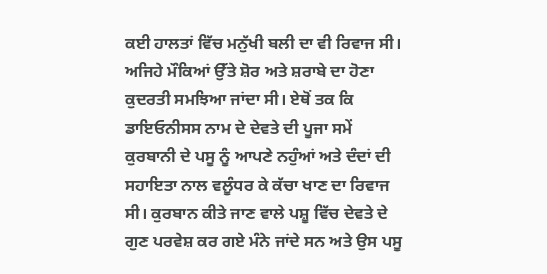ਕਈ ਹਾਲਤਾਂ ਵਿੱਚ ਮਨੁੱਖੀ ਬਲੀ ਦਾ ਵੀ ਰਿਵਾਜ ਸੀ। ਅਜਿਹੇ ਮੌਕਿਆਂ ਉੱਤੇ ਸ਼ੋਰ ਅਤੇ ਸ਼ਰਾਬੇ ਦਾ ਹੋਣਾ ਕੁਦਰਤੀ ਸਮਝਿਆ ਜਾਂਦਾ ਸੀ। ਏਥੋਂ ਤਕ ਕਿ ਡਾਇਓਨੀਸਸ ਨਾਮ ਦੇ ਦੇਵਤੇ ਦੀ ਪੂਜਾ ਸਮੇਂ ਕੁਰਬਾਨੀ ਦੇ ਪਸੂ ਨੂੰ ਆਪਣੇ ਨਹੁੰਆਂ ਅਤੇ ਦੰਦਾਂ ਦੀ ਸਹਾਇਤਾ ਨਾਲ ਵਲੂੰਧਰ ਕੇ ਕੱਚਾ ਖਾਣ ਦਾ ਰਿਵਾਜ ਸੀ। ਕੁਰਬਾਨ ਕੀਤੇ ਜਾਣ ਵਾਲੇ ਪਸ਼ੂ ਵਿੱਚ ਦੇਵਤੇ ਦੇ ਗੁਣ ਪਰਵੇਸ਼ ਕਰ ਗਏ ਮੰਨੇ ਜਾਂਦੇ ਸਨ ਅਤੇ ਉਸ ਪਸੂ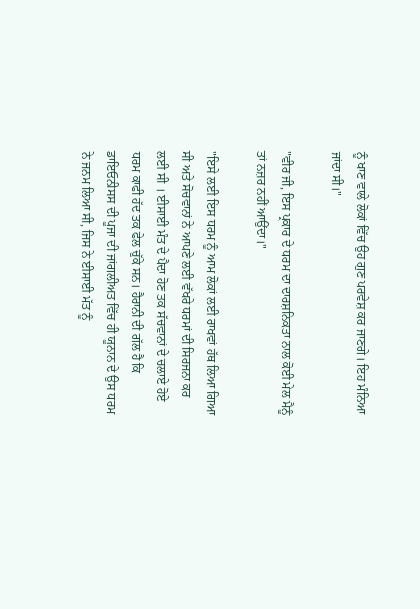ਨੂੰ ਖਾਣ ਵਾਲੇ ਲੋਕਾਂ ਵਿੱਚ ਉਹ ਗੁਣ ਪਰਵੇਸ਼ ਕਰ ਜਾਣਗੇ। ਇਹ ਮੰਨਿਆ ਜਾਂਦਾ ਸੀ।"

"ਵੀਰ ਜੀ, ਇਸ ਪ੍ਰਕਾਰ ਦੇ ਧਰਮ ਦਾ ਦਾਰਸ਼ਨਿਕਤਾ ਨਾਲ ਕੋਈ ਮੇਲ ਮੈਨੂੰ ਤਾਂ ਨਜ਼ਰ ਨਹੀਂ ਆਉਂਦਾ।"

"ਇਸੇ ਲਈ ਇਸ ਧਰਮ ਨੂੰ ਆਮ ਲੋਕਾਂ ਲਈ ਰਾਖਵਾਂ ਹੱਥ ਲਿਆ ਗਿਆ ਸੀ ਅਤੇ ਸੋਚਵਾਨਾਂ ਨੇ ਆਪਣੇ ਲਈ ਵੱਖਰੇ ਧਰਮਾਂ ਦੀ ਸਿਰਜਨਾ ਕਰ ਲਈ ਸੀ । ਈਸਾਈ ਮੰਤ ਦੇ ਪੈਦਾ ਹੋਣ ਤਕ ਸੱਚਵਾਨਾਂ ਦੇ ਚਲਾਏ ਹੋਏ ਧਰਮ ਕਾਫੀ ਹੱਦ ਤਕ ਫੇਲ ਚੁੱਕੇ ਸਨ। ਹੈਰਾਨੀ ਦੀ ਗੱਲ ਹੈ ਕਿ ਡਾਇਓਨੀਸਸ ਦੀ ਪੂਜਾ ਦੀ ਜਾਂਗਲੀਅਤ ਵਿੱਚ ਹੀ ਯੂਨਾਨ ਦੇ ਉਸ ਧਰਮ ਨੇ ਜਨਮ ਲਿਆ ਸੀ, ਜਿਸ ਨੇ ਈਸਾਈ ਮੱਤ ਨੂੰ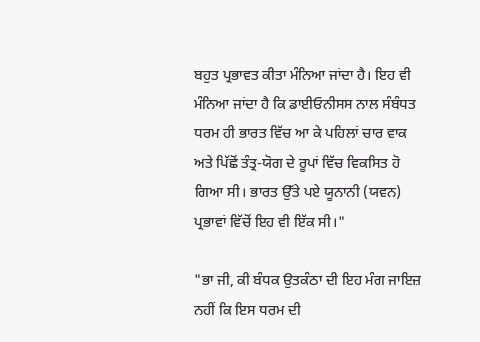ਬਹੁਤ ਪ੍ਰਭਾਵਤ ਕੀਤਾ ਮੰਨਿਆ ਜਾਂਦਾ ਹੈ। ਇਹ ਵੀ ਮੰਨਿਆ ਜਾਂਦਾ ਹੈ ਕਿ ਡਾਈਓਨੀਸਸ ਨਾਲ ਸੰਬੰਧਤ ਧਰਮ ਹੀ ਭਾਰਤ ਵਿੱਚ ਆ ਕੇ ਪਹਿਲਾਂ ਚਾਰ ਵਾਕ ਅਤੇ ਪਿੱਛੋਂ ਤੰਤ੍ਰ-ਯੋਗ ਦੇ ਰੂਪਾਂ ਵਿੱਚ ਵਿਕਸਿਤ ਹੋ ਗਿਆ ਸੀ। ਭਾਰਤ ਉੱਤੇ ਪਏ ਯੂਨਾਨੀ (ਯਵਨ) ਪ੍ਰਭਾਵਾਂ ਵਿੱਚੋਂ ਇਹ ਵੀ ਇੱਕ ਸੀ।"

"ਭਾ ਜੀ, ਕੀ ਬੰਧਕ ਉਤਕੰਠਾ ਦੀ ਇਹ ਮੰਗ ਜਾਇਜ਼ ਨਹੀਂ ਕਿ ਇਸ ਧਰਮ ਦੀ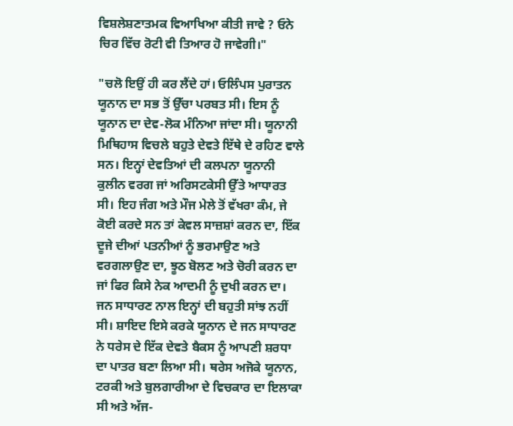ਵਿਸ਼ਲੇਸ਼ਣਾਤਮਕ ਵਿਆਖਿਆ ਕੀਤੀ ਜਾਵੇ ? ਓਨੇ ਚਿਰ ਵਿੱਚ ਰੋਟੀ ਵੀ ਤਿਆਰ ਹੋ ਜਾਵੇਗੀ।"

"ਚਲੋ ਇਉਂ ਹੀ ਕਰ ਲੈਂਦੇ ਹਾਂ। ਓਲਿੰਪਸ ਪੁਰਾਤਨ ਯੂਨਾਨ ਦਾ ਸਭ ਤੋਂ ਉੱਚਾ ਪਰਬਤ ਸੀ। ਇਸ ਨੂੰ ਯੂਨਾਨ ਦਾ ਦੇਵ-ਲੋਕ ਮੰਨਿਆ ਜਾਂਦਾ ਸੀ। ਯੂਨਾਨੀ ਮਿਥਿਹਾਸ ਵਿਚਲੇ ਬਹੁਤੇ ਦੇਵਤੇ ਇੱਥੇ ਦੇ ਰਹਿਣ ਵਾਲੇ ਸਨ। ਇਨ੍ਹਾਂ ਦੇਵਤਿਆਂ ਦੀ ਕਲਪਨਾ ਯੂਨਾਨੀ ਕੁਲੀਨ ਵਰਗ ਜਾਂ ਅਰਿਸਟਕੇਸੀ ਉੱਤੇ ਆਧਾਰਤ ਸੀ। ਇਹ ਜੰਗ ਅਤੇ ਮੌਜ ਮੇਲੇ ਤੋਂ ਵੱਖਰਾ ਕੰਮ, ਜੇ ਕੋਈ ਕਰਦੇ ਸਨ ਤਾਂ ਕੇਵਲ ਸਾਜ਼ਸ਼ਾਂ ਕਰਨ ਦਾ, ਇੱਕ ਦੂਜੇ ਦੀਆਂ ਪਤਨੀਆਂ ਨੂੰ ਭਰਮਾਉਣ ਅਤੇ ਵਰਗਲਾਉਣ ਦਾ, ਝੂਠ ਬੋਲਣ ਅਤੇ ਚੋਰੀ ਕਰਨ ਦਾ ਜਾਂ ਫਿਰ ਕਿਸੇ ਨੇਕ ਆਦਮੀ ਨੂੰ ਦੁਖੀ ਕਰਨ ਦਾ। ਜਨ ਸਾਧਾਰਣ ਨਾਲ ਇਨ੍ਹਾਂ ਦੀ ਬਹੁਤੀ ਸਾਂਝ ਨਹੀਂ ਸੀ। ਸ਼ਾਇਦ ਇਸੇ ਕਰਕੇ ਯੂਨਾਨ ਦੇ ਜਨ ਸਾਧਾਰਣ ਨੇ ਧਰੇਸ ਦੇ ਇੱਕ ਦੇਵਤੇ ਬੈਕਸ ਨੂੰ ਆਪਣੀ ਸ਼ਰਧਾ ਦਾ ਪਾਤਰ ਬਣਾ ਲਿਆ ਸੀ। ਥਰੇਸ ਅਜੋਕੇ ਯੂਨਾਨ, ਟਰਕੀ ਅਤੇ ਬੁਲਗਾਰੀਆ ਦੇ ਵਿਚਕਾਰ ਦਾ ਇਲਾਕਾ ਸੀ ਅਤੇ ਅੱਜ-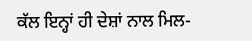ਕੱਲ ਇਨ੍ਹਾਂ ਹੀ ਦੇਸ਼ਾਂ ਨਾਲ ਮਿਲ-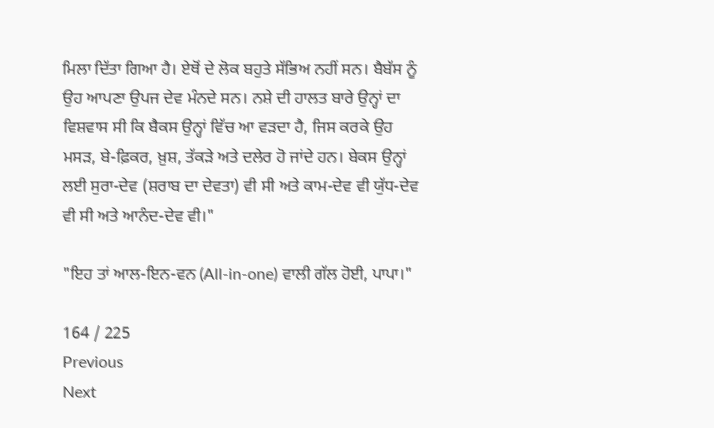ਮਿਲਾ ਦਿੱਤਾ ਗਿਆ ਹੈ। ਏਥੋਂ ਦੇ ਲੋਕ ਬਹੁਤੇ ਸੱਭਿਅ ਨਹੀਂ ਸਨ। ਬੈਬੱਸ ਨੂੰ ਉਹ ਆਪਣਾ ਉਪਜ ਦੇਵ ਮੰਨਦੇ ਸਨ। ਨਸ਼ੇ ਦੀ ਹਾਲਤ ਬਾਰੇ ਉਨ੍ਹਾਂ ਦਾ ਵਿਸ਼ਵਾਸ ਸੀ ਕਿ ਬੈਕਸ ਉਨ੍ਹਾਂ ਵਿੱਚ ਆ ਵੜਦਾ ਹੈ, ਜਿਸ ਕਰਕੇ ਉਹ ਮਸੜ, ਬੇ-ਫ਼ਿਕਰ, ਖ਼ੁਸ਼, ਤੱਕੜੇ ਅਤੇ ਦਲੇਰ ਹੋ ਜਾਂਦੇ ਹਨ। ਬੇਕਸ ਉਨ੍ਹਾਂ ਲਈ ਸੁਰਾ-ਦੇਵ (ਸ਼ਰਾਬ ਦਾ ਦੇਵਤਾ) ਵੀ ਸੀ ਅਤੇ ਕਾਮ-ਦੇਵ ਵੀ ਯੁੱਧ-ਦੇਵ ਵੀ ਸੀ ਅਤੇ ਆਨੰਦ-ਦੇਵ ਵੀ।"

"ਇਹ ਤਾਂ ਆਲ-ਇਨ-ਵਨ (All-in-one) ਵਾਲੀ ਗੱਲ ਹੋਈ, ਪਾਪਾ।"

164 / 225
Previous
Next